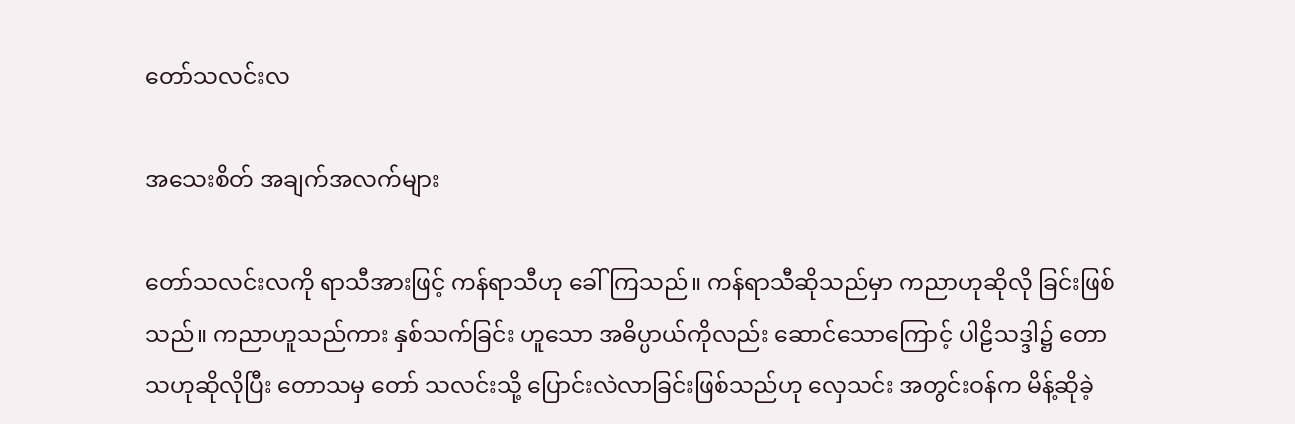တော်သလင်းလ

အသေးစိတ် အချက်အလက်များ

တော်သလင်းလကို ရာသီအားဖြင့် ကန်ရာသီဟု ခေါ်ကြသည်။ ကန်ရာသီဆိုသည်မှာ ကညာဟုဆိုလို ခြင်းဖြစ်သည်။ ကညာဟူသည်ကား နှစ်သက်ခြင်း ဟူသော အဓိပ္ပာယ်ကိုလည်း ဆောင်သောကြောင့် ပါဠိသဒ္ဒါ၌ တောသဟုဆိုလိုပြီး တောသမှ တော် သလင်းသို့ ပြောင်းလဲလာခြင်းဖြစ်သည်ဟု လှေသင်း အတွင်းဝန်က မိန့်ဆိုခဲ့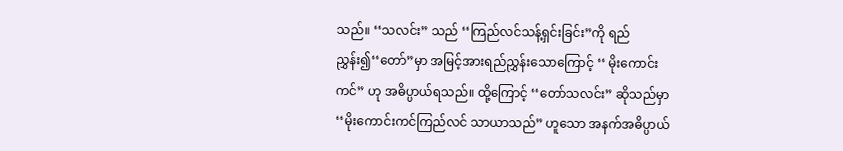သည်။ ‘‘သလင်း” သည် ‘‘ကြည်လင်သန့်ရှင်းခြင်း”ကို ရည်ညွှန်း၍‘‘တော်”မှာ အမြင့်အားရည်ညွှန်းသောကြောင့် ‘‘ မိုးကောင်း ကင်” ဟု အဓိပ္ပာယ်ရသည်။ ထို့ကြောင့် ‘‘တော်သလင်း” ဆိုသည်မှာ ‘‘မိုးကောင်းကင်ကြည်လင် သာယာသည်” ဟူသော အနက်အဓိပ္ပာယ်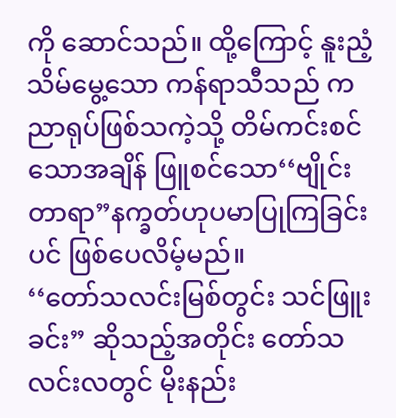ကို ဆောင်သည်။ ထို့ကြောင့် နူးညံ့သိမ်မွေ့သော ကန်ရာသီသည် ကညာရုပ်ဖြစ်သကဲ့သို့ တိမ်ကင်းစင် သောအချိန် ဖြူစင်သော‘‘ဗျိုင်းတာရာ”နက္ခတ်ဟုပမာပြုကြခြင်းပင် ဖြစ်ပေလိမ့်မည်။
‘‘တော်သလင်းမြစ်တွင်း သင်ဖြူးခင်း” ဆိုသည့်အတိုင်း တော်သလင်းလတွင် မိုးနည်း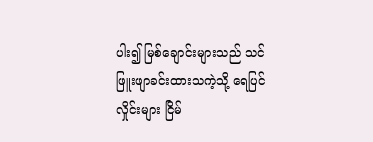ပါး၍ မြစ်ချောင်းများသည် သင်ဖြူးဖျာခင်းထားသကဲ့သို့ ရေပြင်လှိုင်းများ ငြိမ်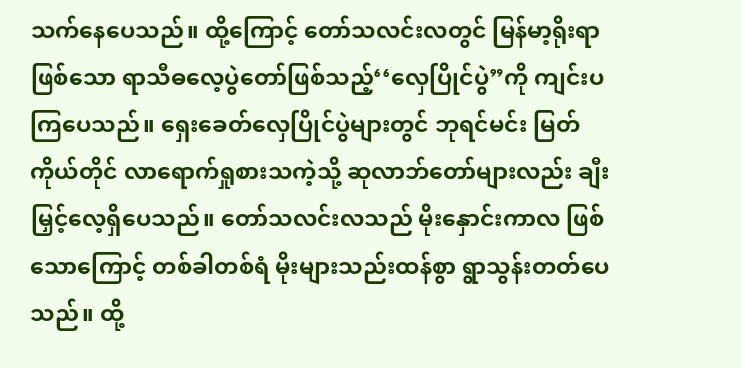သက်နေပေသည်။ ထို့ကြောင့် တော်သလင်းလတွင် မြန်မာ့ရိုးရာ ဖြစ်သော ရာသီဓလေ့ပွဲတော်ဖြစ်သည့်‘‘လှေပြိုင်ပွဲ”ကို ကျင်းပကြပေသည်။ ရှေးခေတ်လှေပြိုင်ပွဲများတွင် ဘုရင်မင်း မြတ်ကိုယ်တိုင် လာရောက်ရှုစားသကဲ့သို့ ဆုလာဘ်တော်များလည်း ချီးမြှင့်လေ့ရှိပေသည်။ တော်သလင်းလသည် မိုးနှောင်းကာလ ဖြစ်သောကြောင့် တစ်ခါတစ်ရံ မိုးများသည်းထန်စွာ ရွာသွန်းတတ်ပေသည်။ ထို့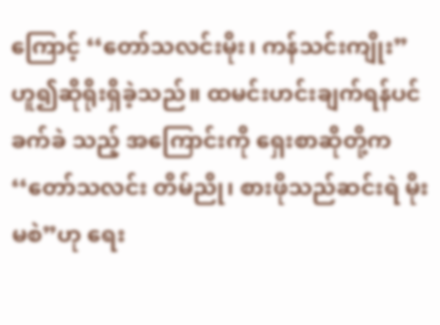ကြောင့် ‘‘တော်သလင်းမိုး၊ ကန်သင်းကျိုး” ဟူ၍ဆိုရိုးရှိခဲ့သည်။ ထမင်းဟင်းချက်ရန်ပင် ခက်ခဲ သည့် အကြောင်းကို ရှေးစာဆိုတို့က‘‘တော်သလင်း တိမ်ညို၊ စားဖိုသည်ဆင်းရဲ မိုးမစဲ”ဟု ရေး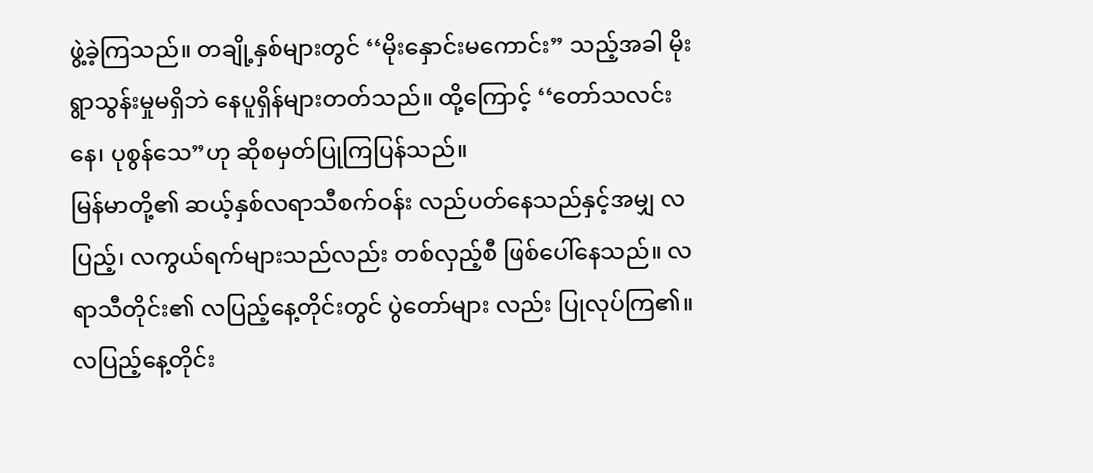ဖွဲ့ခဲ့ကြသည်။ တချို့နှစ်များတွင် ‘‘မိုးနှောင်းမကောင်း” သည့်အခါ မိုးရွာသွန်းမှုမရှိဘဲ နေပူရှိန်များတတ်သည်။ ထို့ကြောင့် ‘‘တော်သလင်းနေ၊ ပုစွန်သေ”ဟု ဆိုစမှတ်ပြုကြပြန်သည်။
မြန်မာတို့၏ ဆယ့်နှစ်လရာသီစက်ဝန်း လည်ပတ်နေသည်နှင့်အမျှ လပြည့်၊ လကွယ်ရက်များသည်လည်း တစ်လှည့်စီ ဖြစ်ပေါ်နေသည်။ လရာသီတိုင်း၏ လပြည့်နေ့တိုင်းတွင် ပွဲတော်များ လည်း ပြုလုပ်ကြ၏။ လပြည့်နေ့တိုင်း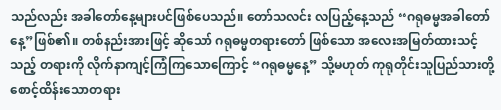သည်လည်း အခါတော်နေ့များပင်ဖြစ်ပေသည်။ တော်သလင်း လပြည့်နေ့သည် ‘‘ဂရုဓမ္မအခါတော်နေ့”ဖြစ်၏။ တစ်နည်းအားဖြင့် ဆိုသော် ဂရုဓမ္မတရားတော် ဖြစ်သော အလေးအမြတ်ထားသင့်သည့် တရားကို လိုက်နာကျင့်ကြံကြသောကြောင့် “ဂရုဓမ္မနေ့” သို့မဟုတ် ကုရုတိုင်းသူပြည်သားတို့ စောင့်ထိန်းသောတရား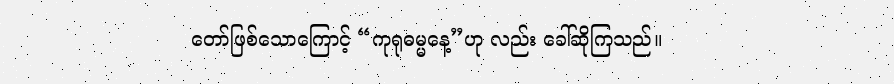တော်ဖြစ်သောကြောင့် “ကုရုဓမ္မနေ့”ဟု လည်း ခေါ်ဆိုကြသည်။